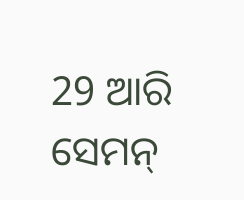29 ଆରି ସେମନ୍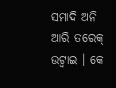ସମାଦି ଅନି ଆରି ତରେକ୍ ଉଟ୍ବାଇ । କେ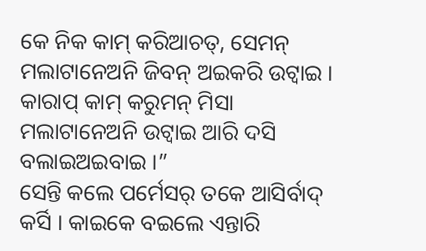କେ ନିକ କାମ୍ କରିଆଚତ୍, ସେମନ୍ ମଲାଟାନେଅନି ଜିବନ୍ ଅଇକରି ଉଟ୍ବାଇ । କାରାପ୍ କାମ୍ କରୁମନ୍ ମିସା ମଲାଟାନେଅନି ଉଟ୍ବାଇ ଆରି ଦସି ବଲାଇଅଇବାଇ ।”
ସେନ୍ତି କଲେ ପର୍ମେସର୍ ତକେ ଆସିର୍ବାଦ୍ କର୍ସି । କାଇକେ ବଇଲେ ଏନ୍ତାରି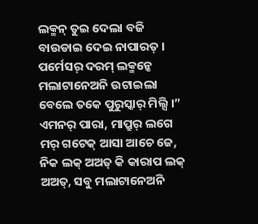ଲକ୍ମନ୍ ତୁଇ ଦେଲା ବଜି ବାଉଡାଇ ଦେଇ ନାପାରତ୍ । ପର୍ମେସର୍ ଦରମ୍ ଲକ୍ମନ୍କେ ମଲାଟାନେଅନି ଉଟାଇଲା ବେଲେ ତକେ ପୁରୁସ୍କାର୍ ମିଲ୍ସି ।”
ଏମନର୍ ପାରା, ମାପ୍ରୁର୍ ଲଗେ ମର୍ ଗଟେକ୍ ଆସା ଆଚେ ଜେ, ନିକ ଲକ୍ ଅଅତ୍ କି କାରାପ ଲକ୍ ଅଅତ୍, ସବୁ ମଲାଟାନେଅନି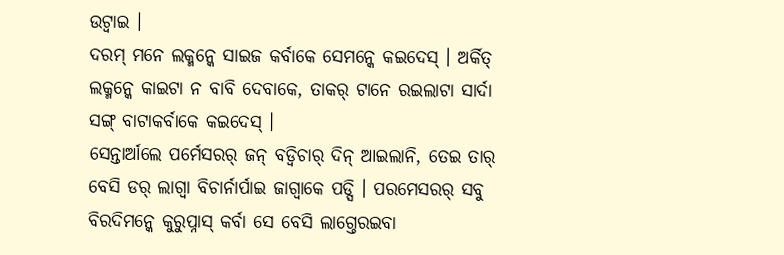ଉଟ୍ବାଇ ।
ଦରମ୍ ମନେ ଲକ୍ମନ୍କେ ସାଇଜ କର୍ବାକେ ସେମନ୍କେ କଇଦେସ୍ । ଅର୍କିତ୍ ଲକ୍ମନ୍କେ କାଇଟା ନ ବାବି ଦେବାକେ, ତାକର୍ ଟାନେ ରଇଲାଟା ସାର୍ଦା ସଙ୍ଗ୍ ବାଟାକର୍ବାକେ କଇଦେସ୍ ।
ସେନ୍ତାର୍ଆଲେ ପର୍ମେସରର୍ ଜନ୍ ବଡ୍ବିଚାର୍ ଦିନ୍ ଆଇଲାନି, ତେଇ ତାର୍ ବେସି ଡର୍ ଲାଗ୍ବା ବିଚାର୍ନାର୍ପାଇ ଜାଗ୍ବାକେ ପଡ୍ସି । ପରମେସରର୍ ସବୁ ବିରଦିମନ୍କେ କୁରୁପ୍ନାସ୍ କର୍ବା ସେ ବେସି ଲାଗ୍ତେରଇବା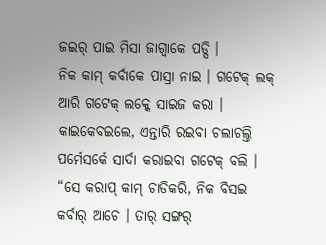ଜଇର୍ ପାଇ ମିସା ଜାଗ୍ବାକେ ପଡ୍ସି ।
ନିକ କାମ୍ କର୍ବାକେ ପାସ୍ରା ନାଇ । ଗଟେକ୍ ଲକ୍ ଆରି ଗଟେକ୍ ଲକ୍କେ ସାଇଜ କରା । କାଇକେବଇଲେ, ଏନ୍ତାରି ରଇବା ଚଲାଚଲ୍ତି ପର୍ମେସର୍କେ ସାର୍ଦା କରାଇବା ଗଟେକ୍ ବଲି ।
“ସେ କରାପ୍ କାମ୍ ଚାଡିକରି, ନିକ ବିସଇ କର୍ବାର୍ ଆଚେ । ତାର୍ ସଙ୍ଗର୍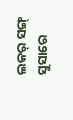ଲକର୍ ସଙ୍ଗ୍ ସୁସାରେ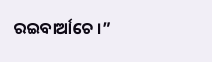ରଇବାର୍ଆଚେ ।”